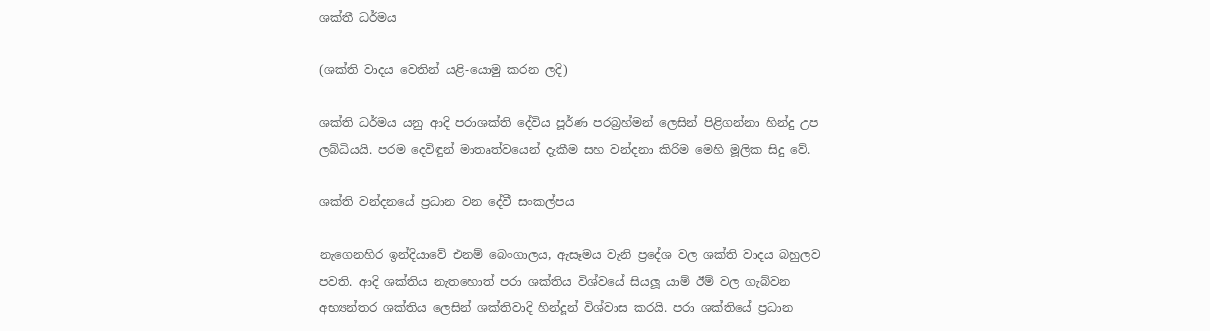ශක්තී ධර්මය

(ශක්ති වාදය වෙතින් යළි-යොමු කරන ලදි)

ශක්ති ධර්මය යනු ආදි පරාශක්ති දේවිය පූර්ණ පරබ්‍රහ්මන් ලෙසින් පිළිගන්නා හින්දු උප ලබ්ධියයි. පරම දෙවිඳුන් මාතෘත්වයෙන් දැකීම සහ වන්දනා කිරිම මෙහි මූලික සිදු වේ.

ශක්‍ති වන්දනයේ ප්‍රධාන වන දේවී සංකල්පය

නැගෙනහිර ඉන්දියාවේ එනම් බෙංගාලය, ඇසෑමය වැනි ප්‍රදේශ වල ශක්ති වාදය බහුලව පවති. ආදි ශක්තිය නැතහොත් පරා ශක්තිය විශ්වයේ සියලූ යාම් ඊම් වල ගැබ්වන අභ්‍යන්තර ශක්තිය ලෙසින් ශක්තිවාදි හින්දූන් විශ්වාස කරයි. පරා ශක්තියේ ප්‍රධාන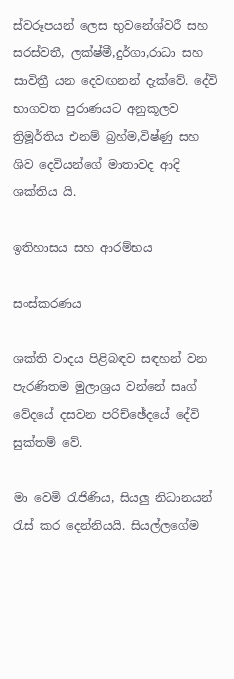ස්වරූපයන් ලෙස භුවනේශ්වරී සහ සරස්වතී, ලක්ෂ්මී,දුර්ගා,රාධා සහ සාවිත්‍රී යන දෙවඟනන් දැක්වේ. දේවි භාගවත පුරාණයට අනුකූලව ත්‍රිමූර්තිය එනම් බ්‍රහ්ම,විෂ්ණු සහ ශිව දෙවියන්ගේ මාතාවද ආදි ශක්තිය යි.

ඉතිහාසය සහ ආරම්භය

සංස්කරණය

ශක්ති වාදය පිළිබඳව සඳහන් වන පැරණිතම මුලාශ්‍රය වන්නේ සෘග් වේදයේ දසවන පරිච්ඡේදයේ දේවි සුක්තම් වේ.

මා වෙමි රැජිණිය, සියලු නිධානයන් රැස් කර දෙන්නියයි. සියල්ලගේම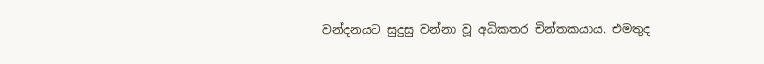වන්දනයට සුදුසු වන්නා වූ අධිකතර චින්තකයාය. එමතුද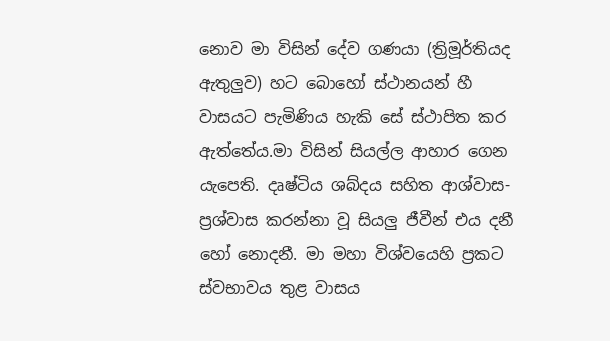නොව මා විසින් දේව ගණයා (ත්‍රිමූර්තියද ඇතුලුව) හට බොහෝ ස්ථානයන් හී වාසයට පැමිණිය හැකි සේ ස්ථාපිත කර ඇත්තේය.මා විසින් සියල්ල ආහාර ගෙන යැපෙති. දෘෂ්ටිය ශබ්දය සහිත ආශ්වාස-ප්‍රශ්වාස කරන්නා වූ සියලු ජීවීන් එය දනී හෝ නොදනී. මා මහා විශ්වයෙහි ප්‍රකට ස්වභාවය තුළ වාසය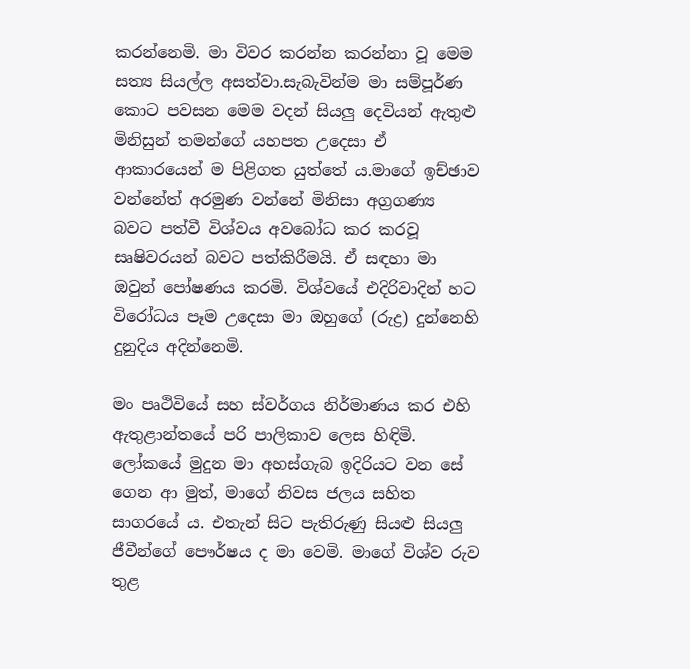කරන්නෙමි. මා විවර කරන්න කරන්නා වූ මෙම සත්‍ය සියල්ල අසත්වා.සැබැවින්ම මා සම්පූර්ණ කොට පවසන මෙම වදන් සියලු දෙවියන් ඇතුළු මිනිසුන් තමන්ගේ යහපත උදෙසා ඒ ආකාරයෙන් ම පිළිගත යුත්තේ ය.මාගේ ඉච්ඡාව වන්නේත් අරමුණ වන්නේ මිනිසා අග්‍රගණ්‍ය බවට පත්වී විශ්වය අවබෝධ කර කරවූ සෘෂිවරයන් බවට පත්කිරීමයි. ඒ සඳහා මා ඔවුන් පෝෂණය කරමි. විශ්වයේ එදිරිවාදින් හට විරෝධය පෑම උදෙසා මා ඔහුගේ (රුද්‍ර) දුන්නෙහි දුනුදිය අදින්නෙමි.

මං පෘථිවියේ සහ ස්වර්ගය නිර්මාණය කර එහි ඇතුළාන්තයේ පරි පාලිකාව ලෙස හිඳිමි. ලෝකයේ මුදුන මා අහස්ගැබ ඉදිරියට වන සේ ගෙන ආ මුත්, මාගේ නිවස ජලය සහිත සාගරයේ ය. එතැන් සිට පැතිරුණු සියළු සියලු ජීවීන්ගේ පෞර්ෂය ද මා වෙමි. මාගේ විශ්ව රුව තුළ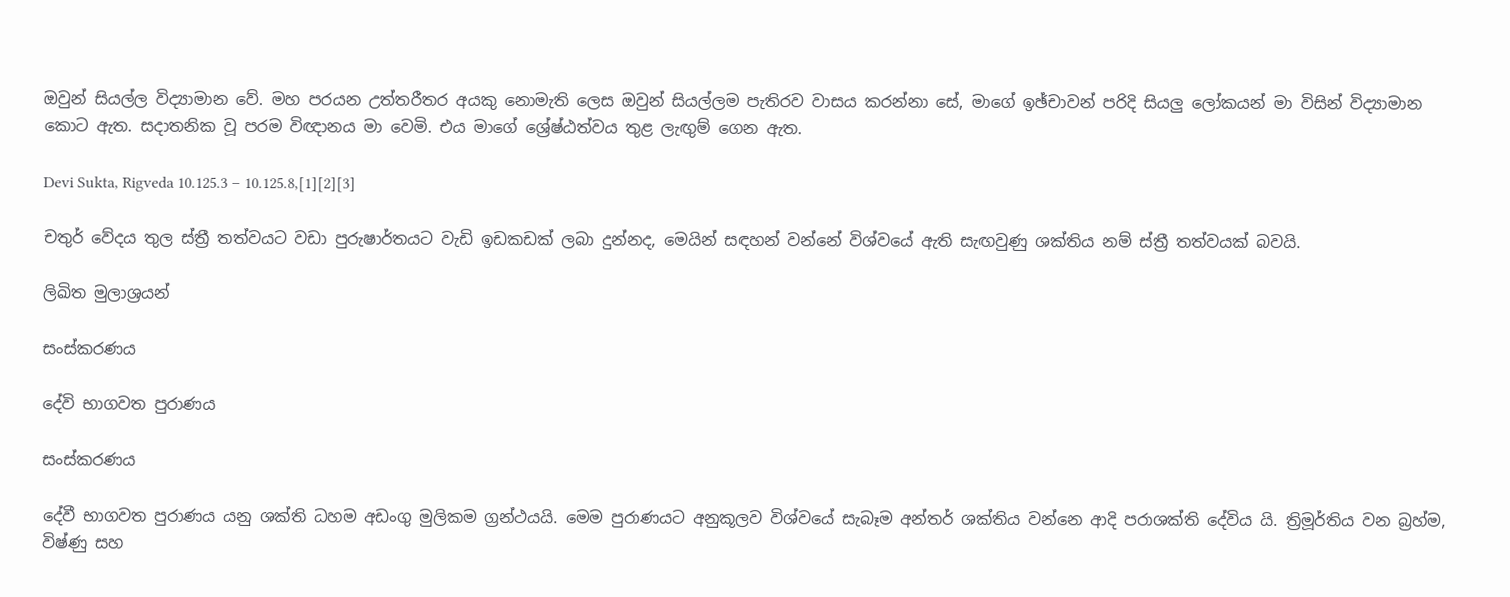ඔවුන් සියල්ල විද්‍යාමාන වේ. මහ පරයන උත්තරීතර අයකු නොමැති ලෙස ඔවුන් සියල්ලම පැතිරව වාසය කරන්නා සේ, මාගේ ඉඡ්චාවන් පරිදි සියලු ලෝකයන් මා විසින් විද්‍යාමාන කොට ඇත. සදාතනික වූ පරම විඥානය මා වෙමි. එය මාගේ ශ්‍රේෂ්ඨත්වය තුළ ලැඟුම් ගෙන ඇත.

Devi Sukta, Rigveda 10.125.3 – 10.125.8,[1][2][3]

චතුර් වේදය තුල ස්ත්‍රී තත්වයට වඩා පුරුෂාර්තයට වැඩි ඉඩකඩක් ලබා දුන්නද, මෙයින් සඳහන් වන්නේ විශ්වයේ ඇති සැඟවුණු ශක්තිය නම් ස්ත්‍රී තත්වයක් බවයි.

ලිඛිත මුලාශ්‍රයන්

සංස්කරණය

දේවි භාගවත පුරාණය

සංස්කරණය

දේවී භාගවත පුරාණය යනු ශක්ති ධහම අඩංගු මුලිකම ග්‍රන්ථයයි. මෙම පුරාණයට අනුකූලව විශ්වයේ සැබෑම අන්තර් ශක්තිය වන්නෙ ආදි පරාශක්ති දේවිය යි. ත්‍රිමූර්තිය වන බ්‍රහ්ම, විෂ්ණු සහ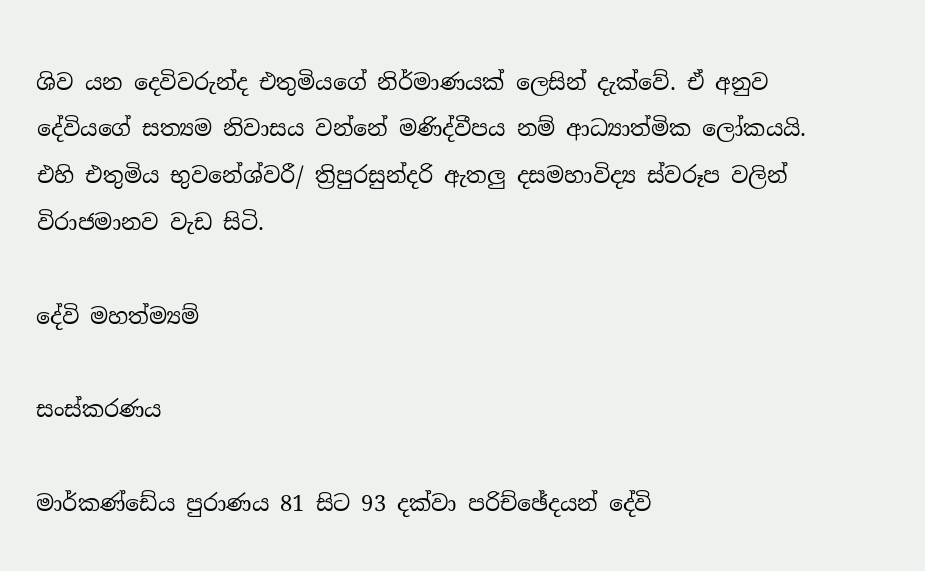ශිව යන දෙවිවරුන්ද එතුමියගේ නිර්මාණයක් ලෙසින් දැක්වේ. ඒ අනුව දේවියගේ සත්‍යම නිවාසය වන්නේ මණිද්වීපය නම් ආධ්‍යාත්මික ලෝකයයි. එහි එතුමිය භුවනේශ්වරී/ ත්‍රිපුරසුන්දරි ඇතලු දසමහාවිද්‍ය ස්වරූප වලින් විරාජමානව වැඩ සිටි.

දේවි මහත්ම්‍යම්

සංස්කරණය

මාර්කණ්ඩේය පුරාණය 81 සිට 93 දක්වා පරිච්ඡේදයන් දේවි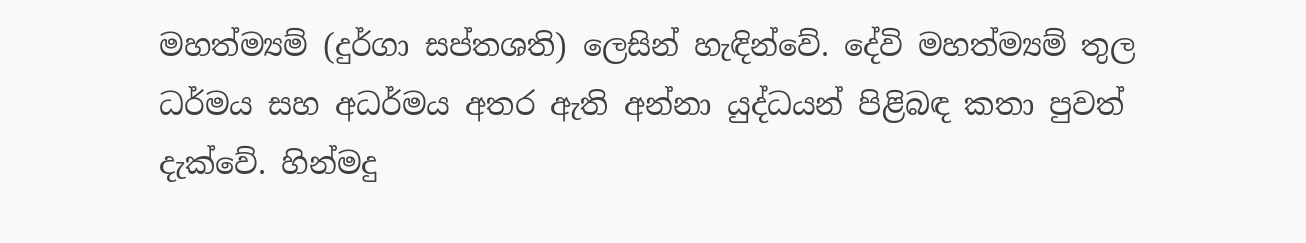මහත්ම්‍යම් (දුර්ගා සප්තශති) ලෙසින් හැඳින්වේ. දේවි මහත්ම්‍යම් තුල ධර්මය සහ අධර්මය අතර ඇති අන්නා යුද්ධයන් පිළිබඳ කතා පුවත් දැක්වේ. හින්මදු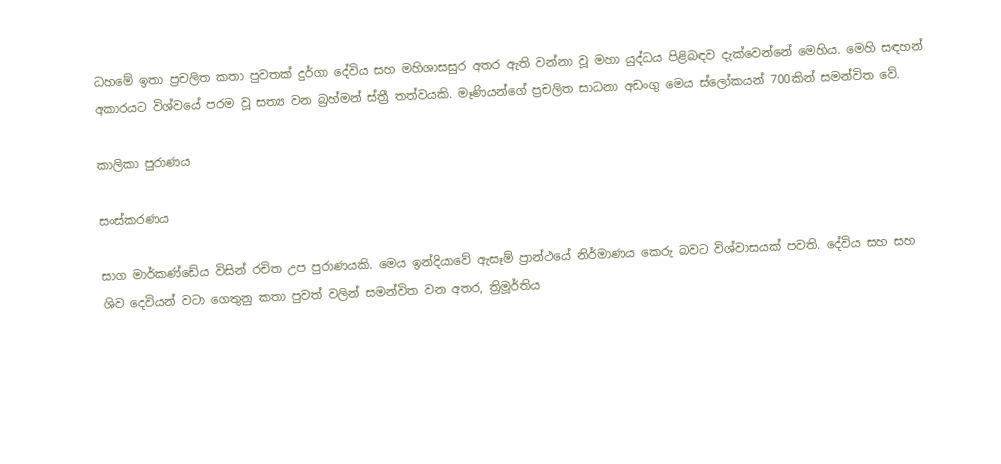ධහමේ ඉතා ප්‍රචලිත කතා පුවතක් දුර්ගා දේවිය සහ මහිශාසසුර අතර ඇති වන්නා වූ මහා යුද්ධය පිළිබඳව දැක්වෙන්නේ මෙහිය. මෙහි සඳහන් අකාරයට විශ්වයේ පරම වූ සත්‍ය වන බ්‍රහ්මන් ස්ත්‍රී තත්වයකි. මෑණියන්ගේ ප්‍රචලිත සාධනා අඩංගු මෙය ස්ලෝකයන් 700කින් සමන්විත වේ.

කාලිකා පුරාණය

සංස්කරණය

සාග මාර්කණ්ඩේය විසින් රචිත උප පුරාණයකි. මෙය ඉන්දියාවේ ඇසෑම් ප්‍රාන්ථයේ නිර්මාණය කෙරු බවට විශ්වාසයක් පවති. දේවිය සහ සහ ශිව දෙවියන් වටා ගෙතුනු කතා පුවත් වලින් සමන්විත වන අතර, ත්‍රිමූර්තිය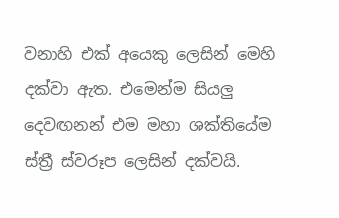වනාහි එක් අයෙකු ලෙසින් මෙහි දක්වා ඇත. එමෙන්ම සියලු දෙවඟනන් එම මහා ශක්තියේම ස්ත්‍රී ස්වරූප ලෙසින් දක්වයි.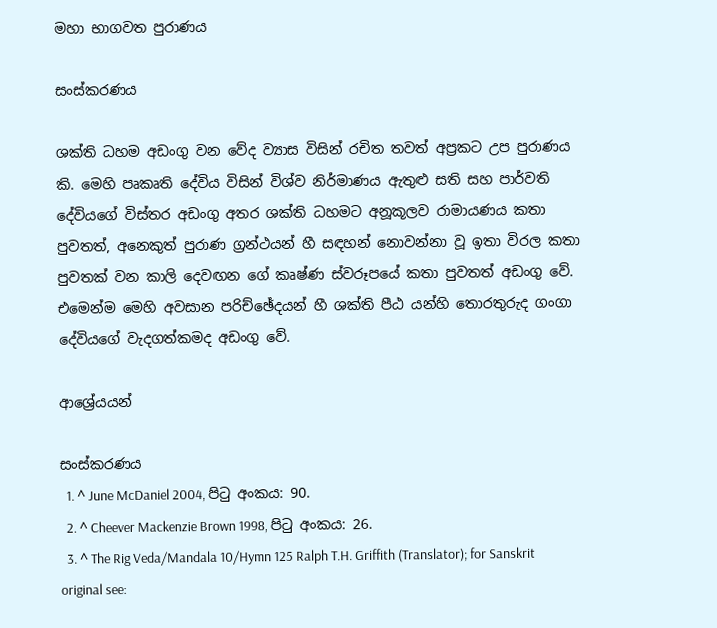මහා භාගවත පුරාණය

සංස්කරණය

ශක්ති ධහම අඩංගු වන වේද ව්‍යාස විසින් රචිත තවත් අප්‍රකට උප පුරාණය කි. මෙහි පෘකෘති දේවිය විසින් විශ්ව නිර්මාණය ඇතුළු සති සහ පාර්වති දේවියගේ විස්තර අඩංගු අතර ශක්ති ධහමට අනූකූලව රාමායණය කතා පුවතත්, අනෙකුත් පුරාණ ග්‍රන්ථයන් හී සඳහන් නොවන්නා වූ ඉතා විරල කතා පුවතක් වන කාලි දෙවඟන ගේ කෘෂ්ණ ස්වරූපයේ කතා පුවතත් අඩංගු වේ. එමෙන්ම මෙහි අවසාන පරිච්ඡේදයන් හී ශක්ති පීඨ යන්හි තොරතුරුද ගංගා දේවියගේ වැදගත්කමද අඩංගු වේ.

ආශ්‍රේයයන්

සංස්කරණය
  1. ^ June McDaniel 2004, පිටු අංකය: 90.
  2. ^ Cheever Mackenzie Brown 1998, පිටු අංකය: 26.
  3. ^ The Rig Veda/Mandala 10/Hymn 125 Ralph T.H. Griffith (Translator); for Sanskrit original see: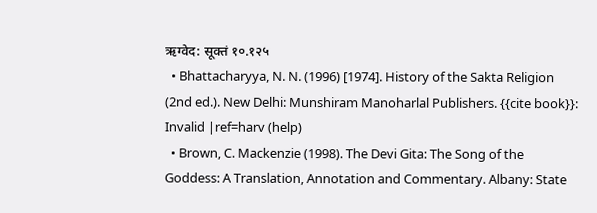ऋग्वेद: सूक्तं १०.१२५
  • Bhattacharyya, N. N. (1996) [1974]. History of the Sakta Religion (2nd ed.). New Delhi: Munshiram Manoharlal Publishers. {{cite book}}: Invalid |ref=harv (help)
  • Brown, C. Mackenzie (1998). The Devi Gita: The Song of the Goddess: A Translation, Annotation and Commentary. Albany: State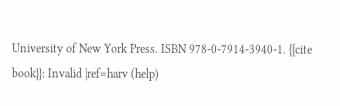University of New York Press. ISBN 978-0-7914-3940-1. {{cite book}}: Invalid |ref=harv (help)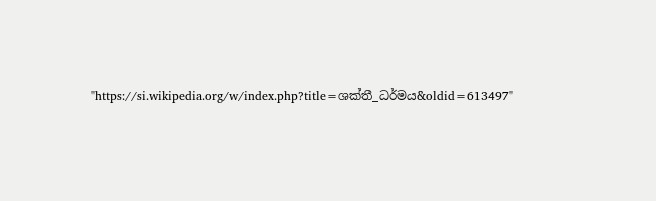"https://si.wikipedia.org/w/index.php?title=ශක්තී_ධර්මය&oldid=613497"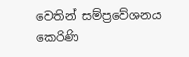වෙතින් සම්ප්‍රවේශනය කෙරිණි